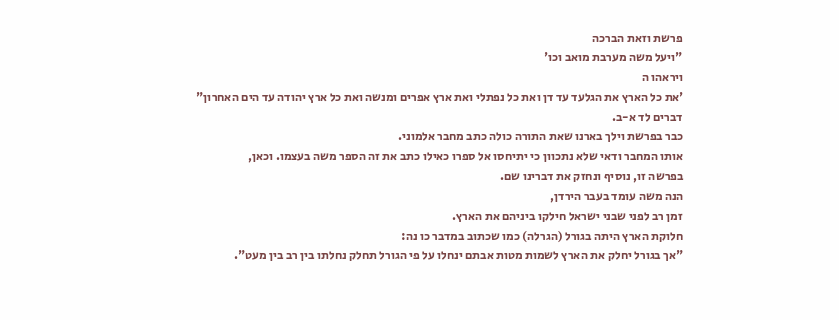פרשת וזאת הברכה
"ויעל משה מערבת מואב וכו'
ויראהו ה
'את כל הארץ את הגלעד עד דן ואת כל נפתלי ואת ארץ אפרים ומנשה ואת כל ארץ יהודה עד הים האחרון"
דברים לד א-ב.
כבר בפרשת וילך בארנו שאת התורה כולה כתב מחבר אלמוני.
אותו המחבר ודאי שלא נתכוון כי יתיחסו אל ספרו כאילו כתב את זה הספר משה בעצמו. וכאן,
בפרשה זו, נוסיף ונחזק את דברינו שם.
הנה משה עומד בעבר הירדן,
זמן רב לפני שבני ישראל חילקו ביניהם את הארץ.
חלוקת הארץ היתה בגורל (הגרלה) כמו שכתוב במדבר כו נה:
"אך בגורל יחלק את הארץ לשמות מטות אבתם ינחלו על פי הגורל תחלק נחלתו בין רב בין מעט".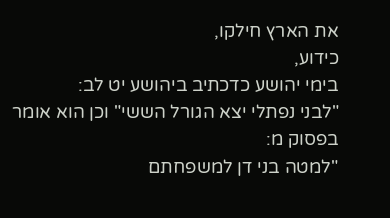את הארץ חילקו,
כידוע,
בימי יהושע כדכתיב ביהושע יט לב:
"לבני נפתלי יצא הגורל הששי" וכן הוא אומר בפסוק מ:
"למטה בני דן למשפחתם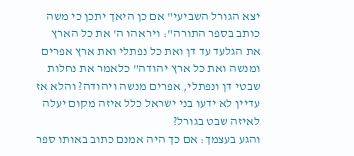יצא הגורל השביעי" אם כן היאך יתכן כי משה כותב בספר התורה": ויראהו ה' את כל הארץ את הגלעד עד דן ואת כל נפתלי ואת ארץ אפרים ומנשה ואת כל ארץ יהודה" כלאמר את נחלות שבטי דן ונפתלי, אפרים מנשה ויהודה? והלא אז עדיין לא ידעו בני ישראל כלל איזה מקום יעלה לאיזה שבט בגורל?
והגע בעצמך: אם כך היה אמנם כתוב באותו ספר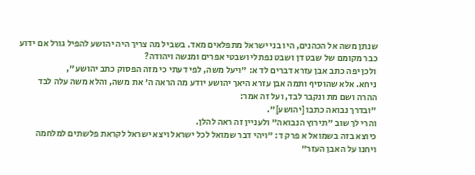שנתן משה אל הכהנים, היו בני ישראל מתפלאים מאד. בשביל מה צריך היה יהושע להפיל גורל אם ידוע כבר מקומם של שבט דן ושבט נפתלי ושבטי אפרים ומנשה ויהודה?
ולכן יפה כתב אבן עזרא דברים לד א: "ויעל משה, לפי דעתי כי מזה הפסוק כתב יהושע",
ניחא. אלא שהוסיף ותמה אבן עזרא היאך יהושע יודע מה הראה ה' את משה, והלא משה עלה לבד ההרה ושם מת ונקבר לבד, ועל זה אמר:
"ובדרך נבואה כתבו [יהושע]".
והרי לך שוב "תירוץ הנבואה" ולעניין זה ראה להלן.
כיוצא בזה בשמואל א פרק ד: "ויהי דבר שמואל לכל ישראל ויצא ישראל לקראת פלשתים למלחמה ויחנו על האבן העזר"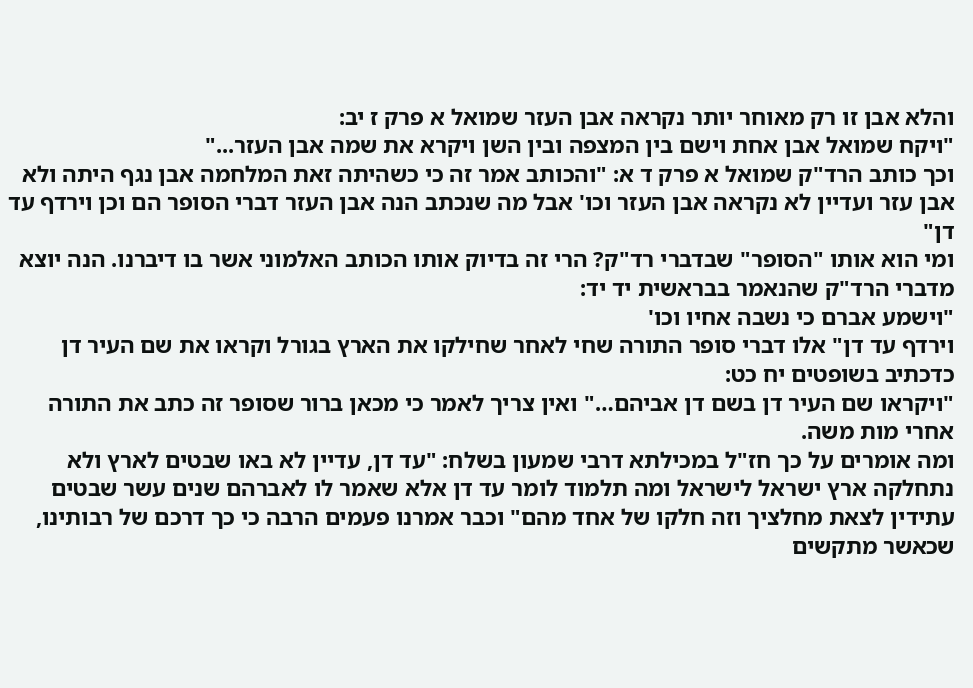והלא אבן זו רק מאוחר יותר נקראה אבן העזר שמואל א פרק ז יב:
"ויקח שמואל אבן אחת וישם בין המצפה ובין השן ויקרא את שמה אבן העזר..."
וכך כותב הרד"ק שמואל א פרק ד א: "והכותב אמר זה כי כשהיתה זאת המלחמה אבן נגף היתה ולא אבן עזר ועדיין לא נקראה אבן העזר וכו' אבל מה שנכתב הנה אבן העזר דברי הסופר הם וכן וירדף עד דן"
ומי הוא אותו "הסופר" שבדברי רד"ק? הרי זה בדיוק אותו הכותב האלמוני אשר בו דיברנו. הנה יוצא מדברי הרד"ק שהנאמר בבראשית יד יד:
"וישמע אברם כי נשבה אחיו וכו'
וירדף עד דן" אלו דברי סופר התורה שחי לאחר שחילקו את הארץ בגורל וקראו את שם העיר דן כדכתיב בשופטים יח כט:
"ויקראו שם העיר דן בשם דן אביהם…" ואין צריך לאמר כי מכאן ברור שסופר זה כתב את התורה אחרי מות משה.
ומה אומרים על כך חז"ל במכילתא דרבי שמעון בשלח: "עד דן, עדיין לא באו שבטים לארץ ולא נתחלקה ארץ ישראל לישראל ומה תלמוד לומר עד דן אלא שאמר לו לאברהם שנים עשר שבטים עתידין לצאת מחלציך וזה חלקו של אחד מהם" וכבר אמרנו פעמים הרבה כי כך דרכם של רבותינו,
שכאשר מתקשים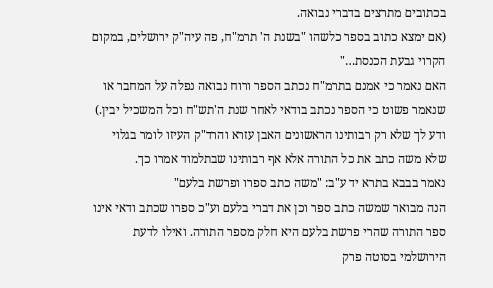בכתובים מתרצים בדברי נבואה.
(אם ימצא כתוב בספר כלשהו "בשנת ה' תרמ"ח, פה עיה"ק ירושלים, במקום הקרוי גבעת הכנסת…"
האם נאמר כי אמנם בתרמ"ח נכתב הספר ורוח נבואה נפלה על המחבר או שנאמר פשוט כי הספר נכתב בודאי לאחר שנת ה'תש"ח וכל המשכיל יבין.)
ודע לך שלא רק רבותינו הראשונים האבן עזרא והרד"ק העיזו לומר בגלוי שלא משה כתב את כל התורה אלא אף רבותינו שבתלמוד אמרו כך.
נאמר בבבא בתרא יד ע"ב: "משה כתב ספרו ופרשת בלעם"
הנה מבואר שמשה כתב ספר וכן את דברי בלעם וע"כ ספרו שכתב ודאי אינו ספר התורה שהרי פרשת בלעם היא חלק מספר התורה. ואילו לדעת הירושלמי בסוטה פרק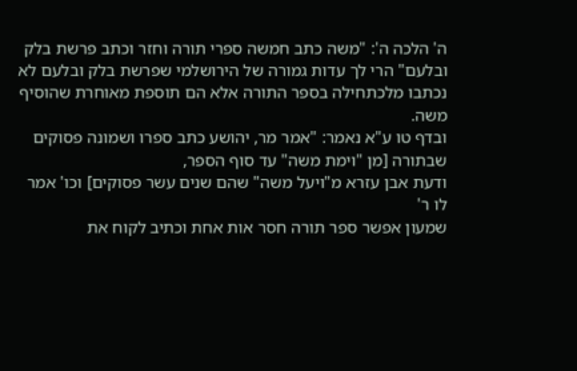ה' הלכה ה': "משה כתב חמשה ספרי תורה וחזר וכתב פרשת בלק ובלעם" הרי לך עדות גמורה של הירושלמי שפרשת בלק ובלעם לא נכתבו מלכתחילה בספר התורה אלא הם תוספת מאוחרת שהוסיף משה.
ובדף טו ע"א נאמר: "אמר מר, יהושע כתב ספרו ושמונה פסוקים שבתורה [מן "וימת משה" עד סוף הספר,
ודעת אבן עזרא מ"ויעל משה" שהם שנים עשר פסוקים] וכו' אמר לו ר'
שמעון אפשר ספר תורה חסר אות אחת וכתיב לקוח את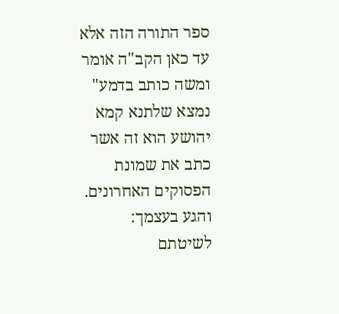ספר התורה הזה אלא עד כאן הקב"ה אומר ומשה כותב בדמע" נמצא שלתנא קמא יהושע הוא זה אשר כתב את שמונת הפסוקים האחרונים.
והגע בעצמך:
לשיטתם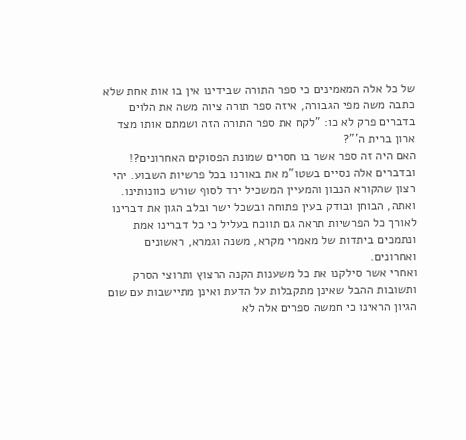של כל אלה המאמינים כי ספר התורה שבידינו אין בו אות אחת שלא כתבה משה מפי הגבורה, איזה ספר תורה ציוה משה את הלוים בדברים פרק לא כו: "לקח את ספר התורה הזה ושמתם אותו מצד ארון ברית ה'"?
האם היה זה ספר אשר בו חסרים שמונת הפסוקים האחרונים?!
ובדברים אלה נסיים בשטו"מ את באורנו בכל פרשיות השבוע. יהי רצון שהקורא הנבון והמעיין המשכיל ירד לסוף שורש כוונותינו. ואתה, הבוחן ובודק בעין פתוחה ובשכל ישר ובלב הגון את דברינו לאורך כל הפרשיות תראה גם תווכח בעליל כי כל דברינו אמת ונתמכים ביתדות של מאמרי מקרא, משנה וגמרא, ראשונים ואחרונים.
ואחרי אשר סילקנו את כל משענות הקנה הרצוץ ותרוצי הסרק ותשובות ההבל שאינן מתקבלות על הדעת ואינן מתיישבות עם שום הגיון הראינו כי חמשה ספרים אלה לא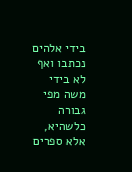בידי אלהים נכתבו ואף לא בידי משה מפי גבורה כלשהיא,
אלא ספרים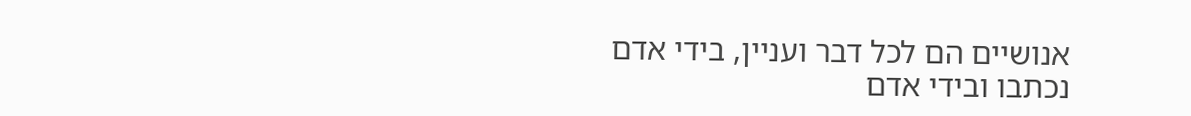אנושיים הם לכל דבר ועניין, בידי אדם נכתבו ובידי אדם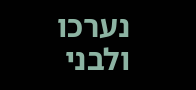נערכו ולבני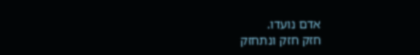אדם נועדו.
חזק חזק ונתחזק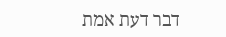דבר דעת אמת